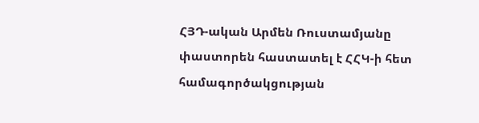ՀՅԴ-ական Արմեն Ռուստամյանը փաստորեն հաստատել է ՀՀԿ-ի հետ համագործակցության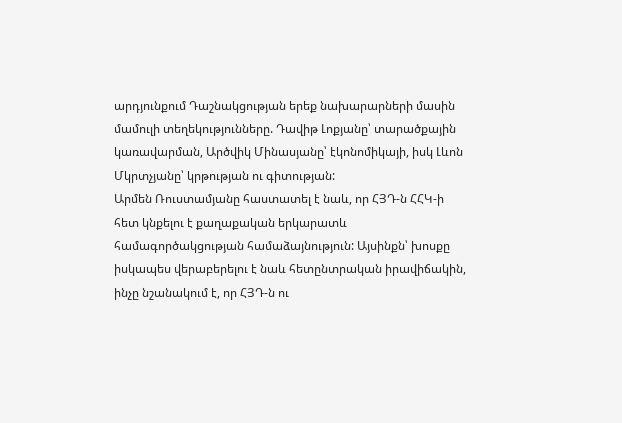արդյունքում Դաշնակցության երեք նախարարների մասին մամուլի տեղեկությունները. Դավիթ Լոքյանը՝ տարածքային կառավարման, Արծվիկ Մինասյանը՝ էկոնոմիկայի, իսկ Լևոն Մկրտչյանը՝ կրթության ու գիտության:
Արմեն Ռուստամյանը հաստատել է նաև, որ ՀՅԴ-ն ՀՀԿ-ի հետ կնքելու է քաղաքական երկարատև համագործակցության համաձայնություն: Այսինքն՝ խոսքը իսկապես վերաբերելու է նաև հետընտրական իրավիճակին, ինչը նշանակում է, որ ՀՅԴ-ն ու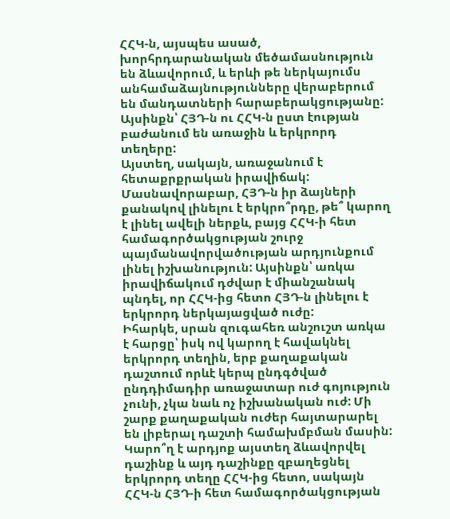ՀՀԿ-ն, այսպես ասած, խորհրդարանական մեծամասնություն են ձևավորում, և երևի թե ներկայումս անհամաձայնությունները վերաբերում են մանդատների հարաբերակցությանը: Այսինքն՝ ՀՅԴ-ն ու ՀՀԿ-ն ըստ էության բաժանում են առաջին և երկրորդ տեղերը:
Այստեղ, սակայն, առաջանում է հետաքրքրական իրավիճակ: Մասնավորաբար, ՀՅԴ-ն իր ձայների քանակով լինելու է երկրո՞րդը, թե՞ կարող է լինել ավելի ներքև, բայց ՀՀԿ-ի հետ համագործակցության շուրջ պայմանավորվածության արդյունքում լինել իշխանություն: Այսինքն՝ առկա իրավիճակում դժվար է միանշանակ պնդել, որ ՀՀԿ-ից հետո ՀՅԴ-ն լինելու է երկրորդ ներկայացված ուժը:
Իհարկե, սրան զուգահեռ անշուշտ առկա է հարցը՝ իսկ ով կարող է հավակնել երկրորդ տեղին, երբ քաղաքական դաշտում որևէ կերպ ընդգծված ընդդիմադիր առաջատար ուժ գոյություն չունի, չկա նաև ոչ իշխանական ուժ: Մի շարք քաղաքական ուժեր հայտարարել են լիբերալ դաշտի համախմբման մասին: Կարո՞ղ է արդյոք այստեղ ձևավորվել դաշինք և այդ դաշինքը զբաղեցնել երկրորդ տեղը ՀՀԿ-ից հետո, սակայն ՀՀԿ-ն ՀՅԴ-ի հետ համագործակցության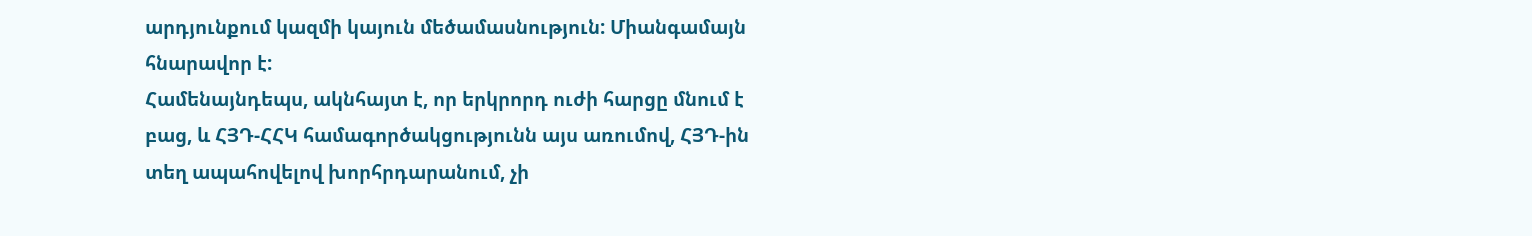արդյունքում կազմի կայուն մեծամասնություն: Միանգամայն հնարավոր է:
Համենայնդեպս, ակնհայտ է, որ երկրորդ ուժի հարցը մնում է բաց, և ՀՅԴ-ՀՀԿ համագործակցությունն այս առումով, ՀՅԴ-ին տեղ ապահովելով խորհրդարանում, չի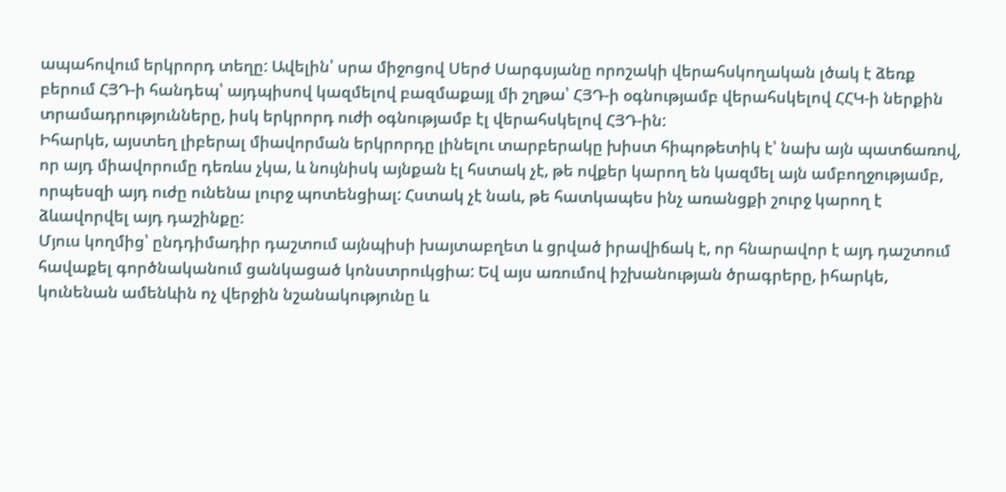ապահովում երկրորդ տեղը: Ավելին՝ սրա միջոցով Սերժ Սարգսյանը որոշակի վերահսկողական լծակ է ձեռք բերում ՀՅԴ-ի հանդեպ՝ այդպիսով կազմելով բազմաքայլ մի շղթա՝ ՀՅԴ-ի օգնությամբ վերահսկելով ՀՀԿ-ի ներքին տրամադրությունները, իսկ երկրորդ ուժի օգնությամբ էլ վերահսկելով ՀՅԴ-ին:
Իհարկե, այստեղ լիբերալ միավորման երկրորդը լինելու տարբերակը խիստ հիպոթետիկ է՝ նախ այն պատճառով, որ այդ միավորումը դեռևս չկա, և նույնիսկ այնքան էլ հստակ չէ, թե ովքեր կարող են կազմել այն ամբողջությամբ, որպեսզի այդ ուժը ունենա լուրջ պոտենցիալ: Հստակ չէ նաև, թե հատկապես ինչ առանցքի շուրջ կարող է ձևավորվել այդ դաշինքը:
Մյուս կողմից՝ ընդդիմադիր դաշտում այնպիսի խայտաբղետ և ցրված իրավիճակ է, որ հնարավոր է այդ դաշտում հավաքել գործնականում ցանկացած կոնստրուկցիա: Եվ այս առումով իշխանության ծրագրերը, իհարկե, կունենան ամենևին ոչ վերջին նշանակությունը և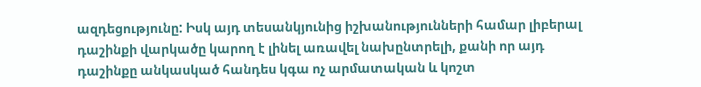ազդեցությունը: Իսկ այդ տեսանկյունից իշխանությունների համար լիբերալ դաշինքի վարկածը կարող է լինել առավել նախընտրելի, քանի որ այդ դաշինքը անկասկած հանդես կգա ոչ արմատական և կոշտ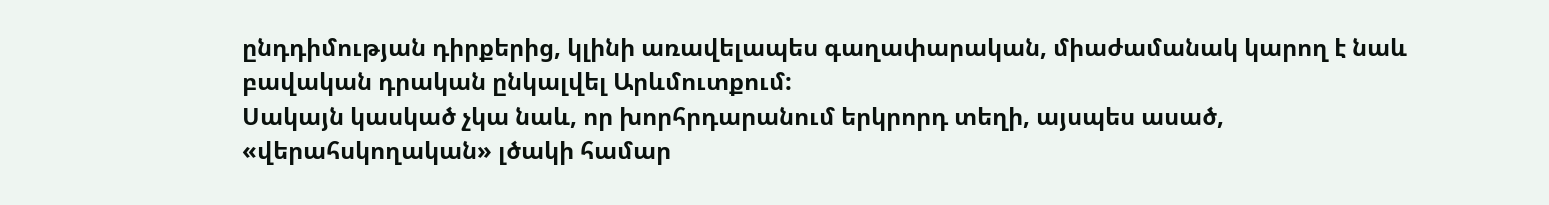ընդդիմության դիրքերից, կլինի առավելապես գաղափարական, միաժամանակ կարող է նաև բավական դրական ընկալվել Արևմուտքում:
Սակայն կասկած չկա նաև, որ խորհրդարանում երկրորդ տեղի, այսպես ասած, «վերահսկողական» լծակի համար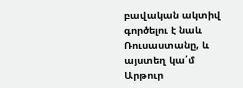բավական ակտիվ գործելու է նաև Ռուսաստանը, և այստեղ կա՛մ Արթուր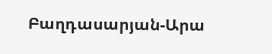Բաղդասարյան-Արա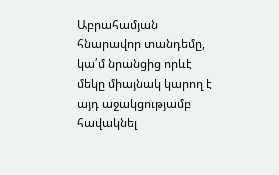Աբրահամյան հնարավոր տանդեմը, կա՛մ նրանցից որևէ մեկը միայնակ կարող է այդ աջակցությամբ հավակնել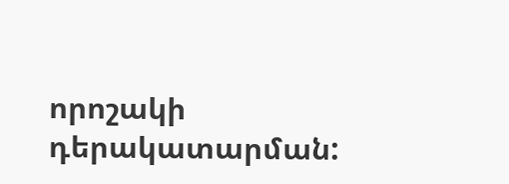որոշակի դերակատարման: